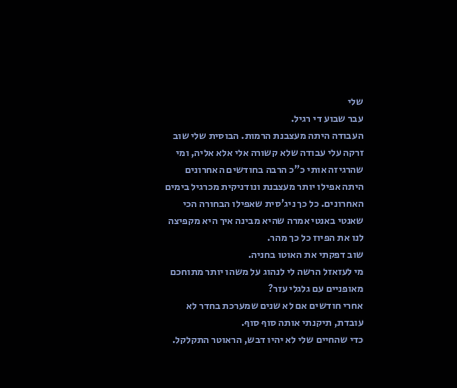שלי
עבר שבוע די רגיל.
העבודה היתה מעצבנת הרמות. הבוסית שלי שוב זרקה עלי עבודה שלא קשורה אלי אלא אליה, ומי שהרגיזה אותי כ"כ הרבה בחודשים האחרונים היתה אפילו יותר מעצבנת ונודניקית מכרגיל בימים האחרונים. כל כך ניג'סית שאפילו הבחורה הכי שאנטי באנטי אמרה שהיא מבינה איך היא מקפיצה לנו את הפיוז כל כך מהר.
שוב דפקתי את האוטו בחניה.
מי לעזאזל הרשה לי לנהוג על משהו יותר מתוחכם מאופניים עם גלגלי עזר?
אחרי חודשים אם לא שנים שמערכת בחדר לא עובדת, תיקנתי אותה סוף סוף.
כדי שהחיים שלי לא יהיו דבש, הראוטר התקלקל.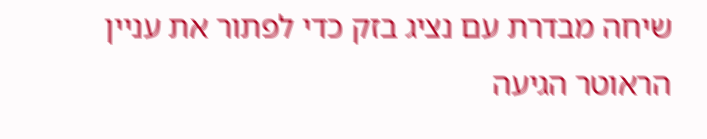שיחה מבדרת עם נציג בזק כדי לפתור את עניין הראוטר הגיעה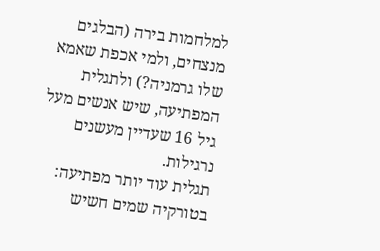למלחמות בירה (הבלגים מנצחים, ולמי אכפת שאמא שלו גרמניה?) ולתגלית המפתיעה, שיש אנשים מעל גיל 16 שעדיין מעשנים נרגילות.
תגלית עוד יותר מפתיעה: בטורקיה שמים חשיש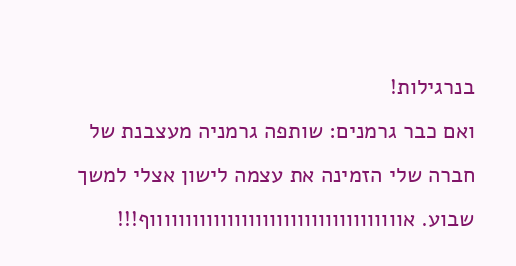בנרגילות!
ואם כבר גרמנים: שותפה גרמניה מעצבנת של חברה שלי הזמינה את עצמה לישון אצלי למשך שבוע. אווווווווווווווווווווווווווווווווווווף!!!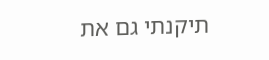תיקנתי גם את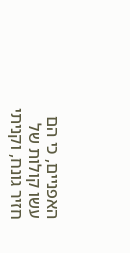האפניים, כי הם עשו קולות של חזיר גונח, וקניתי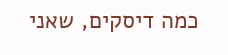כמה דיסקים, שאני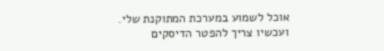אוכל לשמוע במערכת המתוקנת שלי.
ועכשיו צריך להפטר הדיסקים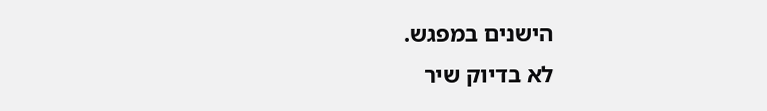הישנים במפגש.
לא בדיוק שיר